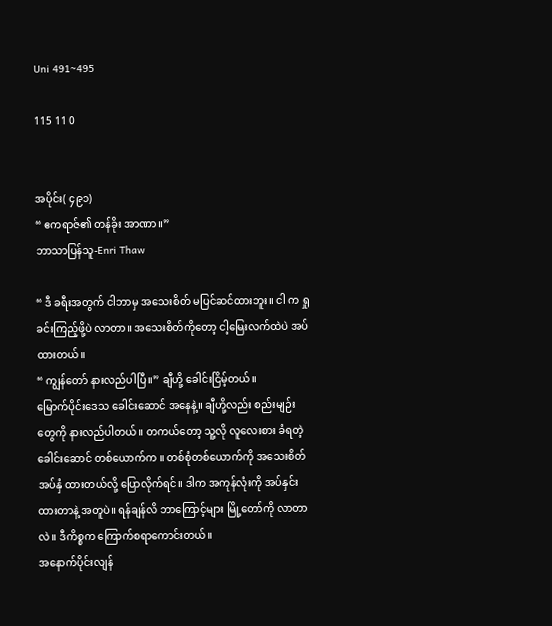Uni 491~495

115 11 0


အပိုင်း( ၄၉၁)
“ ဧကရာဇ်၏ တန်ခိုး အာဏာ။”
ဘာသာပြန်သူ-Enri Thaw

“ ဒီ ခရီးအတွက် ငါဘာမှ အသေးစိတ် မပြင်ဆင်ထားဘူး။ ငါ က ရှုခင်းကြည့်ဖို့ပဲ လာတာ။ အသေးစိတ်ကိုတော့ ငါ့မြေးလက်ထဲပဲ အပ်ထားတယ်။
“ ကျွန်တော် နားလည်ပါပြီ။” ချီဟို့ ခေါင်းငြိမ့်တယ်။
မြောက်ပိုင်းဒေသ ခေါင်းဆောင် အနေနဲ့။ ချီဟို့လည်း စည်းမျဉ်းတွေကို နားလည်ပါတယ်။ တကယ်တော့ သူ့လို လူလေးစား ခံရတဲ့ ခေါင်းဆောင် တစ်ယောက်က ။ တစ်စုံတစ်ယောက်ကို အသေးစိတ် အပ်နှံ ထားတယ်လို့ ပြောလိုက်ရင်။ ဒါက အကုန်လုံးကို အပ်နှင်းထားတာနဲ့ အတူပဲ။ ရန်ချန်လိ ဘာကြောင့်များ မြို့တော်ကို လာတာလဲ။ ဒီကိစ္စက ကြောက်စရာကောင်းတယ်။
အနောက်ပိုင်းလျန်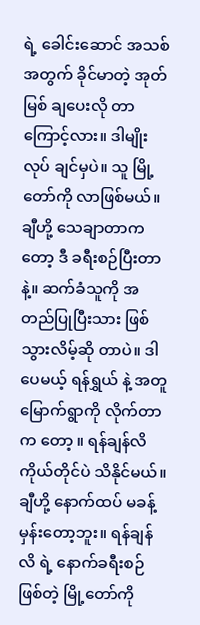ရဲ့ ခေါင်းဆောင် အသစ်အတွက် ခိုင်မာတဲ့ အုတ်မြစ် ချပေးလို တာကြောင့်လား။ ဒါမျိုး လုပ် ချင်မှပဲ။ သူ မြို့တော်ကို လာဖြစ်မယ်။ ချီဟို့ သေချာတာကတော့ ဒီ ခရီးစဉ်ပြီးတာနဲ့။ ဆက်ခံသူကို အတည်ပြုပြီးသား ဖြစ်သွားလိမ့်ဆို တာပဲ။ ဒါပေမယ့် ရန်ရွှယ် နဲ့ အတူ မြောက်ရွာကို လိုက်တာက တော့ ။ ရန်ချန်လိ ကိုယ်တိုင်ပဲ သိနိုင်မယ်။ ချီဟို့ နောက်ထပ် မခန့်မှန်းတော့ဘူး။ ရန်ချန်လိ ရဲ့ နောက်ခရီးစဉ် ဖြစ်တဲ့ မြို့တော်ကို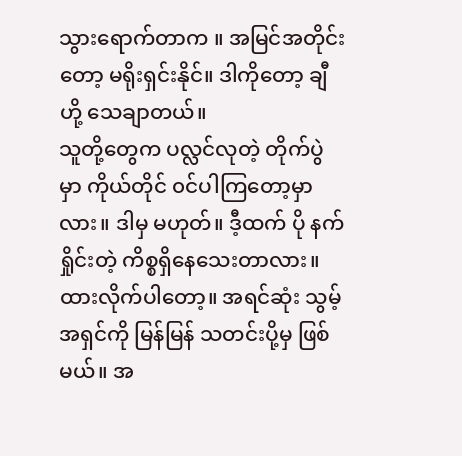သွားရောက်တာက ။ အမြင်အတိုင်းတော့ မရိုးရှင်းနိုင်။ ဒါကိုတော့ ချီဟို့ သေချာတယ်။
သူတို့တွေက ပလ္လင်လုတဲ့ တိုက်ပွဲ မှာ ကိုယ်တိုင် ၀င်ပါကြတော့မှာလား။ ဒါမှ မဟုတ်။ ဒီ့ထက် ပို နက်ရှိုင်းတဲ့ ကိစ္စရှိနေသေးတာလား။ ထားလိုက်ပါတော့။ အရင်ဆုံး သွမ့်အရှင်ကို မြန်မြန် သတင်းပို့မှ ဖြစ်မယ်။ အ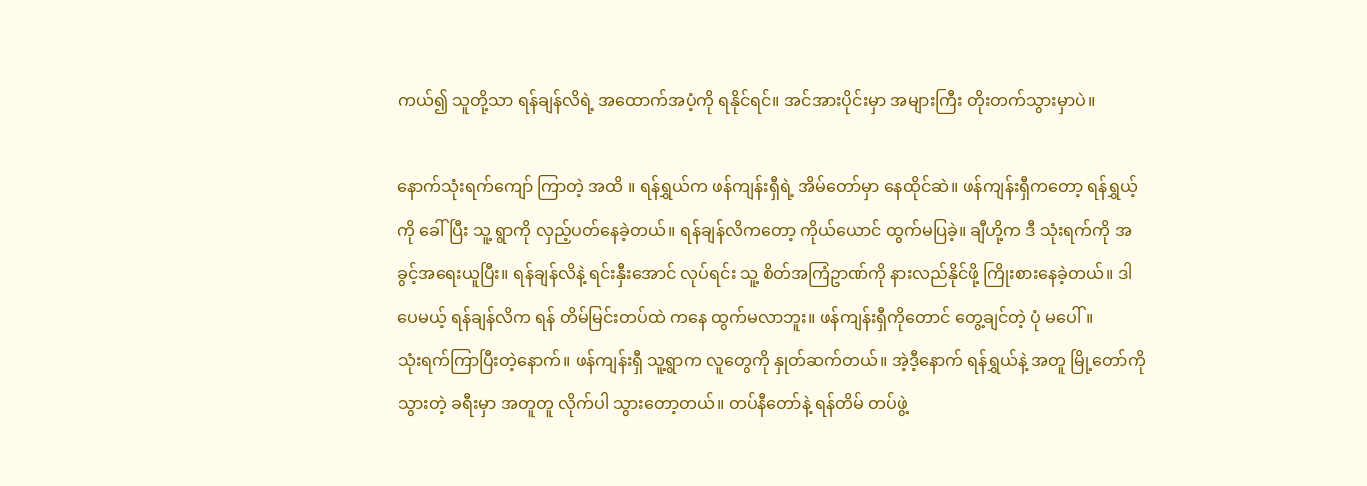ကယ်၍ သူတို့သာ ရန်ချန်လိရဲ့ အထောက်အပံ့ကို ရနိုင်ရင်။ အင်အားပိုင်းမှာ အများကြီး တိုးတက်သွားမှာပဲ။

နောက်သုံးရက်ကျော် ကြာတဲ့ အထိ ။ ရန်ရွှယ်က ဖန်ကျန်းရှီရဲ့ အိမ်တော်မှာ နေထိုင်ဆဲ။ ဖန်ကျန်းရှီကတော့ ရန်ရွှယ့်ကို ခေါ်ပြီး သူ့ ရွာကို လှည့်ပတ်နေခဲ့တယ်။ ရန်ချန်လိကတော့ ကိုယ်ယောင် ထွက်မပြခဲ့။ ချီဟို့က ဒီ သုံးရက်ကို အခွင့်အရေးယူပြီး။ ရန်ချန်လိနဲ့ ရင်းနှီးအောင် လုပ်ရင်း သူ့ စိတ်အကြံဥာဏ်ကို နားလည်နိုင်ဖို့ ကြိုးစားနေခဲ့တယ်။ ဒါပေမယ့် ရန်ချန်လိက ရန် တိမ်မြင်းတပ်ထဲ ကနေ ထွက်မလာဘူး။ ဖန်ကျန်းရှီကိုတောင် တွေ့ချင်တဲ့ ပုံ မပေါ်။
သုံးရက်ကြာပြီးတဲ့နောက်။ ဖန်ကျန်းရှီ သူ့ရွာက လူတွေကို နှုတ်ဆက်တယ်။ အဲ့ဒီ့နောက် ရန်ရွှယ်နဲ့ အတူ မြို့တော်ကို သွားတဲ့ ခရီးမှာ အတူတူ လိုက်ပါ သွားတော့တယ်။ တပ်နီတော်နဲ့ ရန်တိမ် တပ်ဖွဲ့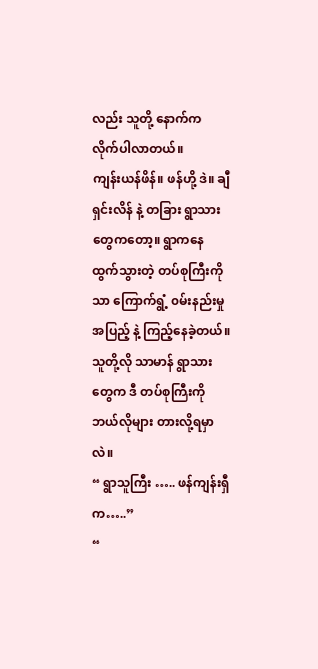လည်း သူတို့ နောက်က လိုက်ပါလာတယ်။
ကျန်းယန်ဖိန်။ ဖန်ဟို့ ဒဲ။ ချီရှင်းလိန် နဲ့ တခြား ရွာသားတွေကတော့။ ရွာကနေ ထွက်သွားတဲ့ တပ်စုကြီးကိုသာ ကြောက်ရွံ့ ၀မ်းနည်းမှု အပြည့် နဲ့ ကြည့်နေခဲ့တယ်။ သူတို့လို သာမာန် ရွာသားတွေက ဒီ တပ်စုကြီးကို ဘယ်လိုများ တားလို့ရမှာလဲ။
“ ရွာသူကြီး ….. ဖန်ကျန်းရှီက…..”
“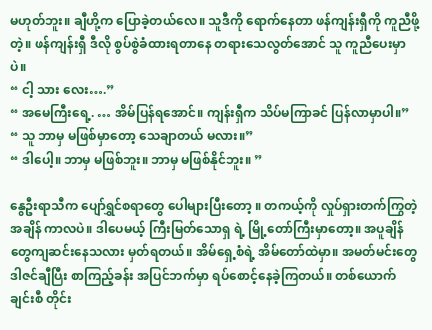မဟုတ်ဘူး။ ချီဟို့က ပြောခဲ့တယ်လေ။ သူဒီကို ရောက်နေတာ ဖန်ကျန်းရှီကို ကူညီဖို့တဲ့။ ဖန်ကျန်းရှီ ဒီလို စွပ်စွဲခံထားရတာနေ တရားသေလွတ်အောင် သူ ကူညီပေးမှာပဲ။
“ ငါ့ သား လေး….”
“ အမေကြီးရေ့. … အိမ်ပြန်ရအောင်။ ကျန်းရှီက သိပ်မကြာခင် ပြန်လာမှာပါ။”
“ သူ ဘာမှ မဖြစ်မှာတော့ သေချာတယ် မလား။”
“ ဒါပေါ့။ ဘာမှ မဖြစ်ဘူး။ ဘာမှ မဖြစ်နိုင်ဘူး။ ”

နွေဦးရာသီက ပျော်ရွှင်စရာတွေ ပေါများပြီးတော့ ။ တကယ့်ကို လှုပ်ရှားတက်ကြွတဲ့ အချိန် ကာလပဲ။ ဒါပေမယ့် ကြီးမြတ်သောရှ ရဲ့ မြို့တော်ကြီးမှာတော့။ အပူချိန်တွေကျဆင်းနေသလား မှတ်ရတယ်။ အိမ်ရှေ့စံရဲ့ အိမ်တော်ထဲမှာ။ အမတ်မင်းတွေ ဒါဇင်ချီပြီး စာကြည့်ခန်း အပြင်ဘက်မှာ ရပ်စောင့်နေခဲ့ကြတယ်။ တစ်ယောက်ချင်းစီ တိုင်း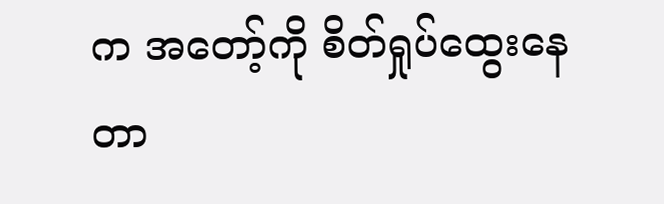က အတော့်ကို စိတ်ရှုပ်ထွေးနေတာ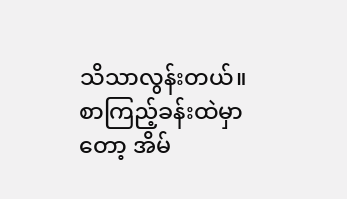သိသာလွန်းတယ်။
စာကြည့်ခန်းထဲမှာတော့ အိမ်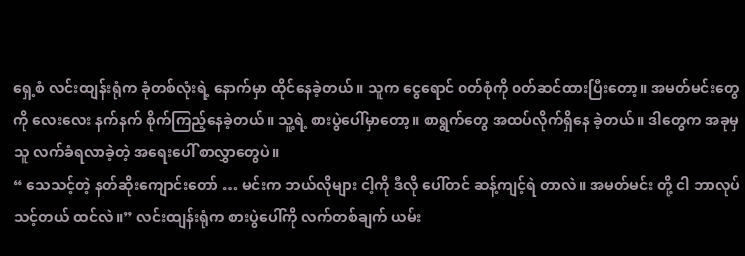ရှေ့စံ လင်းထျန်းရုံက ခုံတစ်လုံးရဲ့ နောက်မှာ ထိုင်နေခဲ့တယ်။ သူက ငွေရောင် ၀တ်စုံကို ၀တ်ဆင်ထားပြီးတော့။ အမတ်မင်းတွေကို လေးလေး နက်နက် စိုက်ကြည့်နေခဲ့တယ်။ သူ့ရဲ့ စားပွဲပေါ်မှာတော့။ စာရွက်တွေ အထပ်လိုက်ရှိနေ ခဲ့တယ်။ ဒါတွေက အခုမှ သူ လက်ခံရလာခဲ့တဲ့ အရေးပေါ် စာလွှာတွေပဲ။
“ သေသင့်တဲ့ နတ်ဆိုးကျောင်းတော် … မင်းက ဘယ်လိုများ ငါ့ကို ဒီလို ပေါ်တင် ဆန့်ကျင့်ရဲ တာလဲ။ အမတ်မင်း တို့ ငါ ဘာလုပ်သင့်တယ် ထင်လဲ။” လင်းထျန်းရုံက စားပွဲပေါ်ကို လက်တစ်ချက် ယမ်း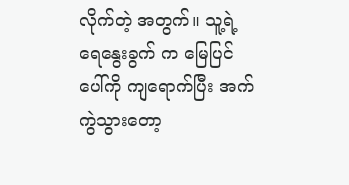လိုက်တဲ့ အတွက်။ သူ့ရဲ့ ရေနွေးခွက် က မြေပြင်ပေါ်ကို ကျရောက်ပြီး အက်ကွဲသွားတော့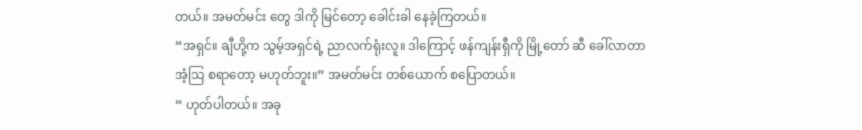တယ်။ အမတ်မင်း တွေ ဒါကို မြင်တော့ ခေါင်းခါ နေခဲ့ကြတယ်။
“အရှင်။ ချီဟို့က သွမ့်အရှင်ရဲ့ ညာလက်ရုံးလူ။ ဒါကြောင့် ဖန်ကျန်းရှီကို မြို့တော် ဆီ ခေါ်လာတာ အံ့သြ စရာတော့ မဟုတ်ဘူး။” အမတ်မင်း တစ်ယောက် စပြောတယ်။
“ ဟုတ်ပါတယ်။ အခု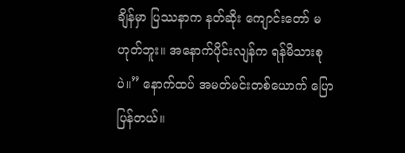ချိန်မှာ ပြဿနာက နတ်ဆိုး ကျောင်းတော် မဟုတ်ဘူး။ အနောက်ပိုင်းလျန်က ရန်မိသားစုပဲ။” နောက်ထပ် အမတ်မင်းတစ်ယောက် ပြောပြန်တယ်။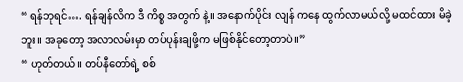“ ရန်ဘုရင်…. ရန်ချန်လိက ဒီ ကိစ္စ အတွက် နဲ့။ အနောက်ပိုင်း လျန် ကနေ ထွက်လာမယ်လို့ မထင်ထား မိခဲ့ဘူး။ အခုတော့ အလာလမ်းမှာ တပ်ပုန်းချဖို့က မဖြစ်နိုင်တော့တာပဲ။”
“ ဟုတ်တယ်။ တပ်နီတော်ရဲ့ စစ်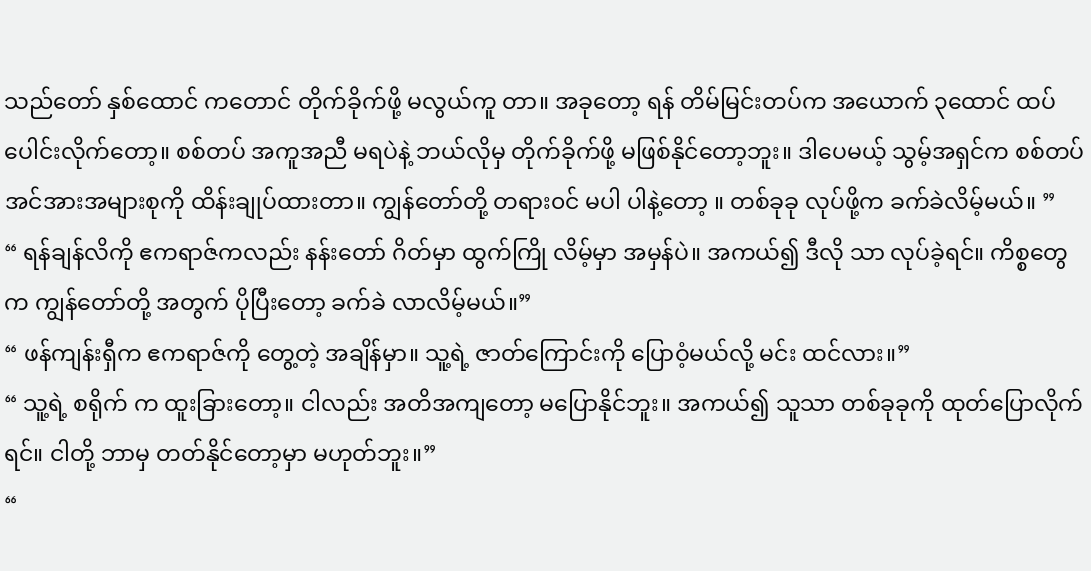သည်တော် နှစ်ထောင် ကတောင် တိုက်ခိုက်ဖို့ မလွယ်ကူ တာ။ အခုတော့ ရန် တိမ်မြင်းတပ်က အယောက် ၃ထောင် ထပ်ပေါင်းလိုက်တော့။ စစ်တပ် အကူအညီ မရပဲနဲ့ ဘယ်လိုမှ တိုက်ခိုက်ဖို့ မဖြစ်နိုင်တော့ဘူး။ ဒါပေမယ့် သွမ့်အရှင်က စစ်တပ် အင်အားအများစုကို ထိန်းချုပ်ထားတာ။ ကျွန်တော်တို့ တရား၀င် မပါ ပါနဲ့တော့ ။ တစ်ခုခု လုပ်ဖို့က ခက်ခဲလိမ့်မယ်။ ”
“ ရန်ချန်လိကို ဧကရာဇ်ကလည်း နန်းတော် ဂိတ်မှာ ထွက်ကြို လိမ့်မှာ အမှန်ပဲ။ အကယ်၍ ဒီလို သာ လုပ်ခဲ့ရင်။ ကိစ္စတွေက ကျွန်တော်တို့ အတွက် ပိုပြီးတော့ ခက်ခဲ လာလိမ့်မယ်။”
“ ဖန်ကျန်းရှီက ဧကရာဇ်ကို တွေ့တဲ့ အချိန်မှာ။ သူ့ရဲ့ ဇာတ်ကြောင်းကို ပြောဝံ့မယ်လို့ မင်း ထင်လား။”
“ သူ့ရဲ့ စရိုက် က ထူးခြားတော့။ ငါလည်း အတိအကျတော့ မပြောနိုင်ဘူး။ အကယ်၍ သူသာ တစ်ခုခုကို ထုတ်ပြောလိုက်ရင်။ ငါတို့ ဘာမှ တတ်နိုင်တော့မှာ မဟုတ်ဘူး။”
“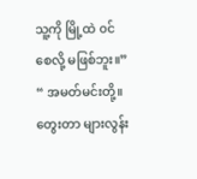သူ့ကို မြို့ထဲ ၀င်စေလို့ မဖြစ်ဘူး။”
“ အမတ်မင်းတို့။ တွေးတာ များလွန်း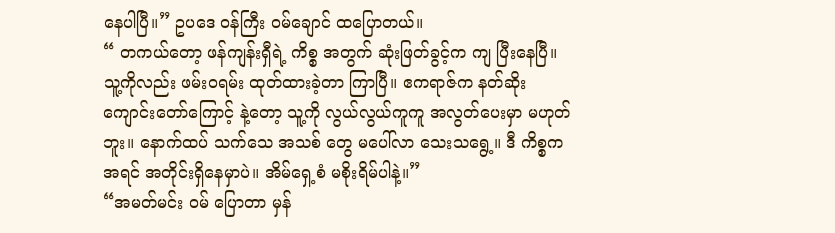နေပါပြီ။” ဥပဒေ ၀န်ကြီး ၀မ်ချောင် ထပြောတယ်။
“ တကယ်တော့ ဖန်ကျန်းရှီရဲ့ ကိစ္စ အတွက် ဆုံးဖြတ်ခွင့်က ကျ ပြီးနေပြီ။ သူ့ကိုလည်း ဖမ်း၀ရမ်း ထုတ်ထားခဲ့တာ ကြာပြီ။ ဧကရာဇ်က နတ်ဆိုး ကျောင်းတော်ကြောင့် နဲ့တော့ သူ့ကို လွယ်လွယ်ကူကူ အလွတ်ပေးမှာ မဟုတ်ဘူး။ နောက်ထပ် သက်သေ အသစ် တွေ မပေါ်လာ သေးသရွေ့။ ဒီ ကိစ္စက အရင် အတိုင်းရှိနေမှာပဲ။ အိမ်ရှေ့စံ မစိုးရိမ်ပါနဲ့။”
“အမတ်မင်း ၀မ် ပြောတာ မှန်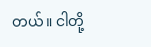တယ်။ ငါတို့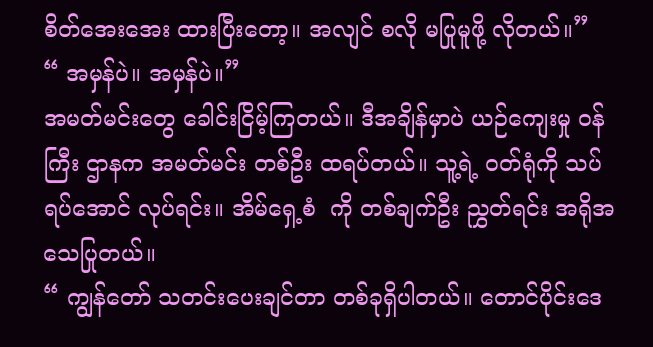စိတ်အေးအေး ထားပြီးတော့။ အလျင် စလို မပြုမူဖို့ လိုတယ်။”
“ အမှန်ပဲ။ အမှန်ပဲ။”
အမတ်မင်းတွေ ခေါင်းငြိမ့်ကြတယ်။ ဒီအချိန်မှာပဲ ယဉ်ကျေးမှု ၀န်ကြီး ဌာနက အမတ်မင်း တစ်ဦး ထရပ်တယ်။ သူ့ရဲ့ ၀တ်ရုံကို သပ်ရပ်အောင် လုပ်ရင်း။ အိမ်ရှေ့စံ  ကို တစ်ချက်ဦး ညွှတ်ရင်း အရိုအသေပြုတယ်။
“ ကျွန်တော် သတင်းပေးချင်တာ တစ်ခုရှိပါတယ်။ တောင်ပိုင်းဒေ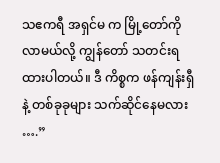သဧကရီ အရှင်မ က မြို့တော်ကို လာမယ်လို့ ကျွန်တော် သတင်းရထားပါတယ်။ ဒီ ကိစ္စက ဖန်ကျန်းရှီ နဲ့ တစ်ခုခုများ သက်ဆိုင်နေမလား ….”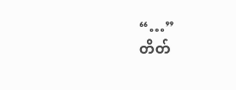“…”
တိတ်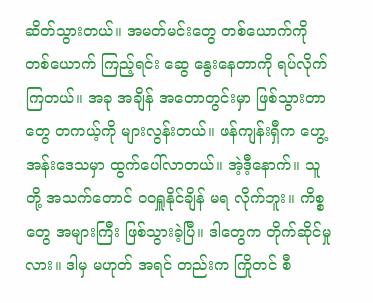ဆိတ်သွားတယ်။ အမတ်မင်းတွေ တစ်ယောက်ကို တစ်ယောက် ကြည့်ရင်း ဆွေ နွေးနေတာကို ရပ်လိုက်ကြတယ်။ အခု အချိန် အတောတွင်းမှာ ဖြစ်သွားတာတွေ တကယ့်ကို များလွန်းတယ်။ ဖန်ကျန်းရှီက ဟွေ့ အန်းဒေသမှာ ထွက်ပေါ်လာတယ်။ အဲ့ဒီ့နောက်။ သူတို့ အသက်တောင် ၀၀ရှူနိုင်ချိန် မရ လိုက်ဘူး။ ကိစ္စတွေ အများကြီး ဖြစ်သွားခဲ့ပြီ။ ဒါတွေက တိုက်ဆိုင်မှုလား။ ဒါမှ မဟုတ် အရင် တည်းက ကြိုတင် စီ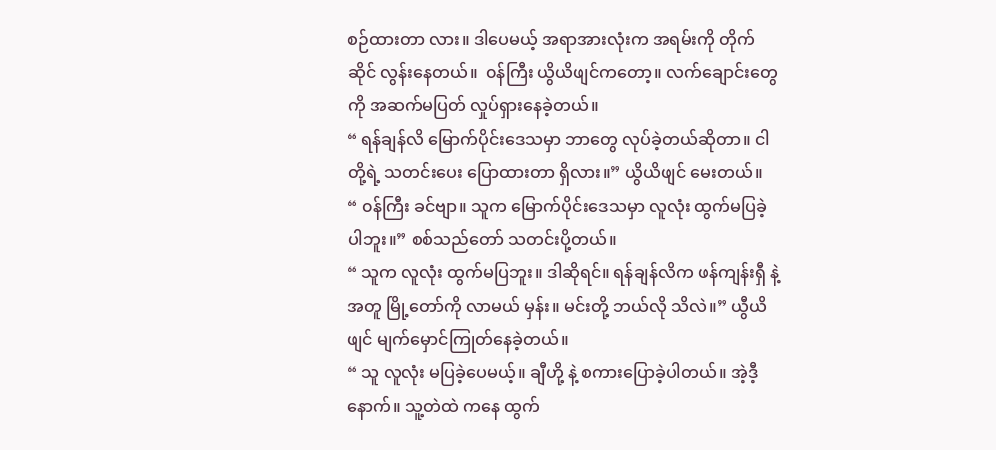စဉ်ထားတာ လား။ ဒါပေမယ့် အရာအားလုံးက အရမ်းကို တိုက်ဆိုင် လွန်းနေတယ်။  ၀န်ကြီး ယွိယိဖျင်ကတော့။ လက်ချောင်းတွေကို အဆက်မပြတ် လှုပ်ရှားနေခဲ့တယ်။
“ ရန်ချန်လိ မြောက်ပိုင်းဒေသမှာ ဘာတွေ လုပ်ခဲ့တယ်ဆိုတာ။ ငါတို့ရဲ့ သတင်းပေး ပြောထားတာ ရှိလား။” ယွိယိဖျင် မေးတယ်။
“ ၀န်ကြီး ခင်ဗျာ။ သူက မြောက်ပိုင်းဒေသမှာ လူလုံး ထွက်မပြခဲ့ပါဘူး။” စစ်သည်တော် သတင်းပို့တယ်။
“ သူက လူလုံး ထွက်မပြဘူး။ ဒါဆိုရင်။ ရန်ချန်လိက ဖန်ကျန်းရှီ နဲ့ အတူ မြို့တော်ကို လာမယ် မှန်း။ မင်းတို့ ဘယ်လို သိလဲ။” ယွီယိဖျင် မျက်မှောင်ကြုတ်နေခဲ့တယ်။
“ သူ လူလုံး မပြခဲ့ပေမယ့်။ ချီဟို့ နဲ့ စကားပြောခဲ့ပါတယ်။ အဲ့ဒီ့နောက်။ သူ့တဲထဲ ကနေ ထွက်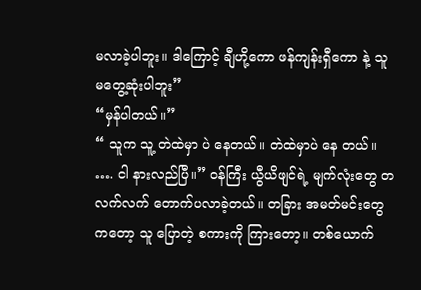မလာခဲ့ပါဘူး။ ဒါကြောင့် ချီဟို့ကော ဖန်ကျန်းရှီကော နဲ့ သူ မတွေ့ဆုံးပါဘူး”
“မှန်ပါတယ်။”
“ သူက သူ့ တဲထဲမှာ ပဲ နေတယ်။ တဲထဲမှာပဲ နေ တယ်။ …. ငါ နားလည်ပြီ။” ၀န်ကြီး ယွီယိဖျင်ရဲ့ မျက်လုံးတွေ တလက်လက် တောက်ပလာခဲ့တယ်။ တခြား အမတ်မင်းတွေကတော့ သူ ပြောတဲ့ စကားကို ကြားတော့။ တစ်ယောက်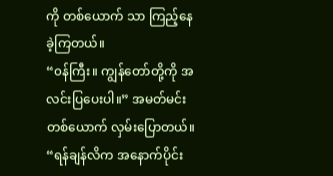ကို တစ်ယောက် သာ ကြည့်နေခဲ့ကြတယ်။
“၀န်ကြီး။ ကျွန်တော်တို့ကို အလင်းပြပေးပါ။” အမတ်မင်း တစ်ယောက် လှမ်းပြောတယ်။
“ရန်ချန်လိက အနောက်ပိုင်း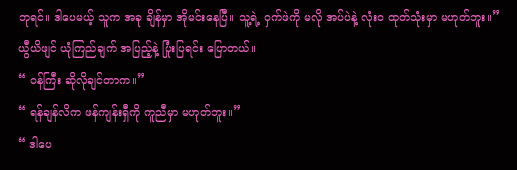ဘုရင်။ ဒါပေမယ့် သူက အခု ချိန်မှာ အိုမင်းနေပြီ။ သူ့ရဲ့ ဝှက်ဖဲကို မလို အပ်ပဲနဲ့ လုံး၀ ထုတ်သုံးမှာ မဟုတ်ဘူး။” ယွီယိဖျင် ယုံကြည်ချက် အပြည့်နဲ့ ပြုံးပြရင်း ပြောတယ်။
“ ၀န်ကြီး ဆိုလိုချင်တာက။”
“ ရန်ချန်လိက ဖန်ကျန်းရှီကို ကူညီမှာ မဟုတ်ဘူး။”
“ ဒါပေ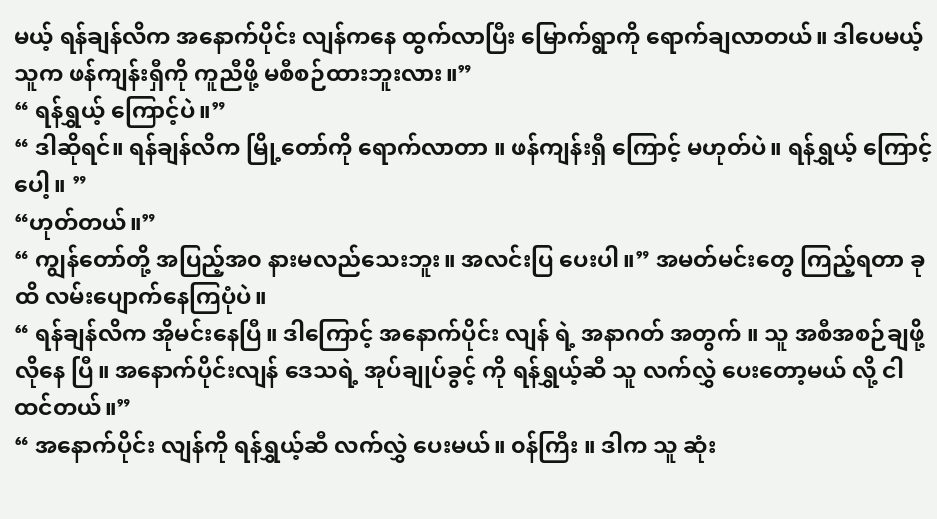မယ့် ရန်ချန်လိက အနောက်ပိုင်း လျန်ကနေ ထွက်လာပြီး မြောက်ရွာကို ရောက်ချလာတယ်။ ဒါပေမယ့် သူက ဖန်ကျန်းရှီကို ကူညီဖို့ မစီစဉ်ထားဘူးလား။”
“ ရန်ရွှယ့် ကြောင့်ပဲ။”
“ ဒါဆိုရင်။ ရန်ချန်လိက မြို့တော်ကို ရောက်လာတာ ။ ဖန်ကျန်းရှီ ကြောင့် မဟုတ်ပဲ။ ရန်ရွှယ့် ကြောင့်ပေါ့။ ”
“ဟုတ်တယ်။”
“ ကျွန်တော်တို့ အပြည့်အ၀ နားမလည်သေးဘူး။ အလင်းပြ ပေးပါ။” အမတ်မင်းတွေ ကြည့်ရတာ ခုထိ လမ်းပျောက်နေကြပုံပဲ။
“ ရန်ချန်လိက အိုမင်းနေပြီ။ ဒါကြောင့် အနောက်ပိုင်း လျန် ရဲ့ အနာဂတ် အတွက် ။ သူ အစီအစဉ်ချဖို့ လိုနေ ပြီ။ အနောက်ပိုင်းလျန် ဒေသရဲ့ အုပ်ချုပ်ခွင့် ကို ရန်ရွှယ့်ဆီ သူ လက်လွှဲ ပေးတော့မယ် လို့ ငါ ထင်တယ်။”
“ အနောက်ပိုင်း လျန်ကို ရန်ရွှယ့်ဆီ လက်လွှဲ ပေးမယ်။ ၀န်ကြီး ။ ဒါက သူ ဆုံး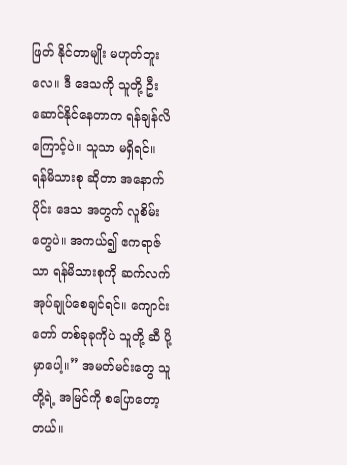ဖြတ် နိုင်တာမျိုး မဟုတ်ဘူးလေ။ ဒီ ဒေသကို သူတို့ ဦးဆောင်နိုင်နေတာက ရန်ချန်လိ ကြောင့်ပဲ။ သူသာ မရှိရင်။ ရန်မိသားစု ဆိုတာ အနောက်ပိုင်း ဒေသ အတွက် လူစိမ်းတွေပဲ။ အကယ်၍ ဧကရာဇ်သာ ရန်မိသားစုကို ဆက်လက် အုပ်ချုပ်စေချင်ရင်။ ကျောင်းတော် တစ်ခုခုကိုပဲ သူတို့ ဆီ ပို့မှာပေါ့။” အမတ်မင်းတွေ သူတို့ရဲ့ အမြင်ကို စပြောတော့တယ်။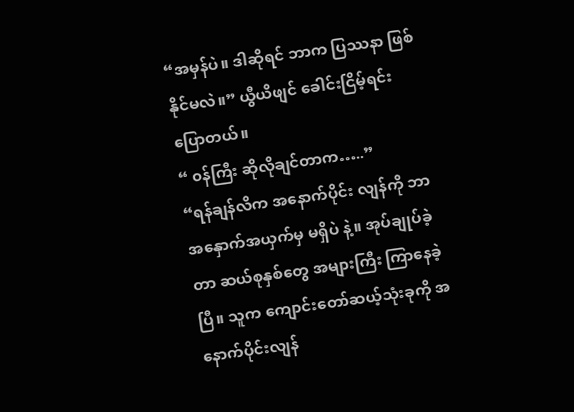“အမှန်ပဲ။ ဒါဆိုရင် ဘာက ပြဿနာ ဖြစ်နိုင်မလဲ။” ယွီယိဖျင် ခေါင်းငြိမ့်ရင်း ပြောတယ်။
“ ၀န်ကြီး ဆိုလိုချင်တာက…..”
“ရန်ချန်လိက အနောက်ပိုင်း လျန်ကို ဘာ အနှောက်အယှက်မှ မရှိပဲ နဲ့။ အုပ်ချုပ်ခဲ့တာ ဆယ်စုနှစ်တွေ အများကြီး ကြာနေခဲ့ပြီ။ သူက ကျောင်းတော်ဆယ့်သုံးခုကို အနောက်ပိုင်းလျန်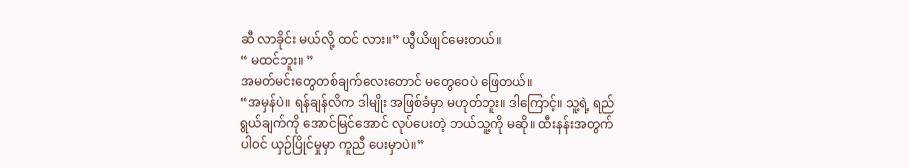ဆီ လာခိုင်း မယ်လို့ ထင် လား။” ယွီယိဖျင်မေးတယ်။
“ မထင်ဘူး။ ”
အမတ်မင်းတွေတစ်ချက်လေးတောင် မတွေဝေပဲ ဖြေတယ်။
“အမှန်ပဲ။ ရန်ချန်လိက ဒါမျိုး အဖြစ်ခံမှာ မဟုတ်ဘူး။ ဒါကြောင့်။ သူ့ရဲ့ ရည်ရွယ်ချက်ကို အောင်မြင်အောင် လုပ်ပေးတဲ့ ဘယ်သူ့ကို မဆို။ ထီးနန်းအတွက် ပါ၀င် ယှဉ်ပြိုင်မှုမှာ ကူညီ ပေးမှာပဲ။”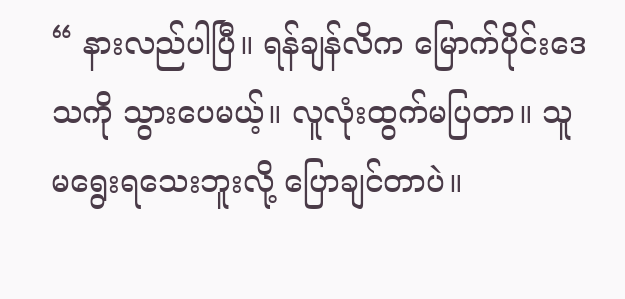“ နားလည်ပါပြီ။ ရန်ချန်လိက မြောက်ပိုင်းဒေသကို သွားပေမယ့်။ လူလုံးထွက်မပြတာ။ သူ မရွေးရသေးဘူးလို့ ပြောချင်တာပဲ။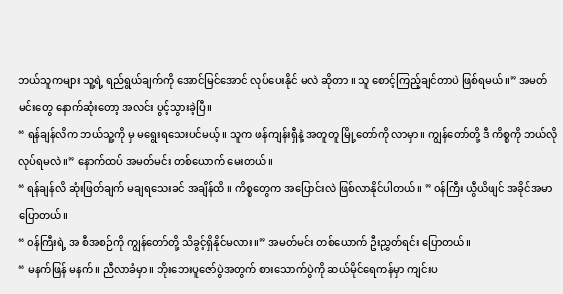ဘယ်သူကများ သူ့ရဲ့ ရည်ရွယ်ချက်ကို အောင်မြင်အောင် လုပ်ပေးနိုင် မလဲ ဆိုတာ ။ သူ စောင့်ကြည့်ချင်တာပဲ ဖြစ်ရမယ်။” အမတ်မင်းတွေ နောက်ဆုံးတော့ အလင်း ပွင့်သွားခဲ့ပြီ။
“ ရန်ချန်လိက ဘယ်သူ့ကို မှ မရွေးရသေးပင်မယ့်။ သူက ဖန်ကျန်းရှီနဲ့ အတူတူ မြို့တော်ကို လာမှာ။ ကျွန်တော်တို့ ဒီ ကိစ္စကို ဘယ်လို လုပ်ရမလဲ။” နောက်ထပ် အမတ်မင်း တစ်ယောက် မေးတယ်။
“ ရန်ချန်လိ ဆုံးဖြတ်ချက် မချရသေးခင် အချိန်ထိ ။ ကိစ္စတွေက အပြောင်းလဲ ဖြစ်လာနိုင်ပါတယ်။ ” ၀န်ကြီး ယွီယိဖျင် အခိုင်အမာ ပြောတယ်။
“ ၀န်ကြီးရဲ့ အ စီအစဉ်ကို ကျွန်တော်တို့ သိခွင့်ရှိနိုင်မလား။” အမတ်မင်း တစ်ယောက် ဦးညွှတ်ရင်း ပြောတယ်။
“ မနက်ဖြန် မနက်။ ညီလာခံမှာ။ ဘိုးဘေးပူဇော်ပွဲအတွက် စားသောက်ပွဲကို ဆယ်မိုင်ရေကန်မှာ ကျင်းပ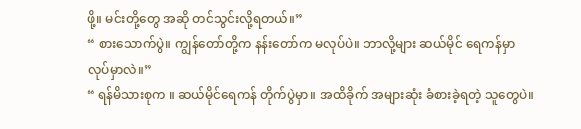ဖို့။ မင်းတို့တွေ အဆို တင်သွင်းလို့ရတယ်။”
“ စားသောက်ပွဲ။ ကျွန်တော်တို့က နန်းတော်က မလုပ်ပဲ။ ဘာလို့များ ဆယ်မိုင် ရေကန်မှာ လုပ်မှာလဲ။”
“ ရန်မိသားစုက ။ ဆယ်မိုင်ရေကန် တိုက်ပွဲမှာ။ အထိခိုက် အများဆုံး ခံစားခဲ့ရတဲ့ သူတွေပဲ။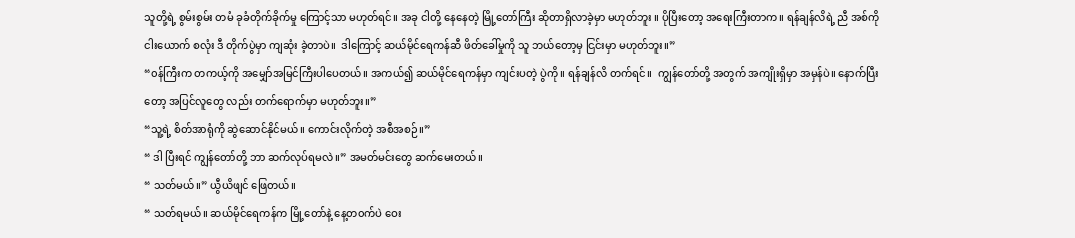သူတို့ရဲ့ စွမ်းစွမ်း တမံ ခုခံတိုက်ခိုက်မှု ကြောင့်သာ မဟုတ်ရင်။ အခု ငါတို့ နေနေတဲ့ မြို့တော်ကြီး ဆိုတာရှိလာခဲ့မှာ မဟုတ်ဘူး ။ ပိုပြီးတော့ အရေးကြီးတာက။ ရန်ချန်လိရဲ့ ညီ အစ်ကို ငါးယောက် စလုံး ဒီ တိုက်ပွဲမှာ ကျဆုံး ခဲ့တာပဲ။  ဒါကြောင့် ဆယ်မိုင်ရေကန်ဆီ ဖိတ်ခေါ်မှုကို သူ ဘယ်တော့မှ ငြင်းမှာ မဟုတ်ဘူး။”
“၀န်ကြီးက တကယ့်ကို အမျှော်အမြင်ကြီးပါပေတယ်။ အကယ်၍ ဆယ်မိုင်ရေကန်မှာ ကျင်းပတဲ့ ပွဲကို ။ ရန်ချန်လိ တက်ရင်။  ကျွန်တော်တို့ အတွက် အကျိုးရှိမှာ အမှန်ပဲ။ နောက်ပြီးတော့ အပြင်လူတွေ လည်း တက်ရောက်မှာ မဟုတ်ဘူး။”
“သူ့ရဲ့ စိတ်အာရုံကို ဆွဲဆောင်နိုင်မယ်။ ကောင်းလိုက်တဲ့ အစီအစဉ်။”
“ ဒါ ပြီးရင် ကျွန်တော်တို့ ဘာ ဆက်လုပ်ရမလဲ။” အမတ်မင်းတွေ ဆက်မေးတယ်။
“ သတ်မယ်။” ယွီယိဖျင် ဖြေတယ်။
“ သတ်ရမယ်။ ဆယ်မိုင်ရေကန်က မြို့တော်နဲ့ နေ့တ၀က်ပဲ ဝေး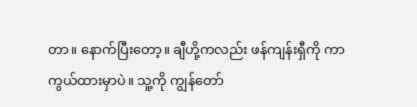တာ။ နောက်ပြီးတော့။ ချီဟို့ကလည်း ဖန်ကျန်းရှီကို ကာကွယ်ထားမှာပဲ။ သူ့ကို ကျွန်တော်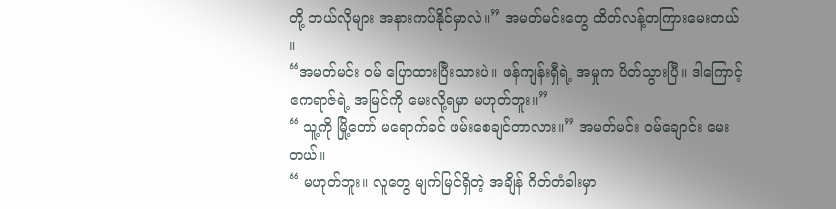တို့ ဘယ်လိုများ အနားကပ်နိုင်မှာလဲ။” အမတ်မင်းတွေ ထိတ်လန့်တကြားမေးတယ် ။
“အမတ်မင်း ၀မ် ပြောထားပြီးသားပဲ။ ဖန်ကျန်းရှီရဲ့ အမှုက ပိတ်သွားပြီ။ ဒါကြောင့် ဧကရာဇ်ရဲ့ အမြင်ကို မေးလို့ရမှာ မဟုတ်ဘူး။”
“ သူ့ကို မြို့တော် မရောက်ခင် ဖမ်းစေချင်တာလား။” အမတ်မင်း ၀မ်ချောင်း မေးတယ်။
“ မဟုတ်ဘူး။ လူတွေ မျက်မြင်ရှိတဲ့ အချိန် ဂိတ်တံခါးမှာ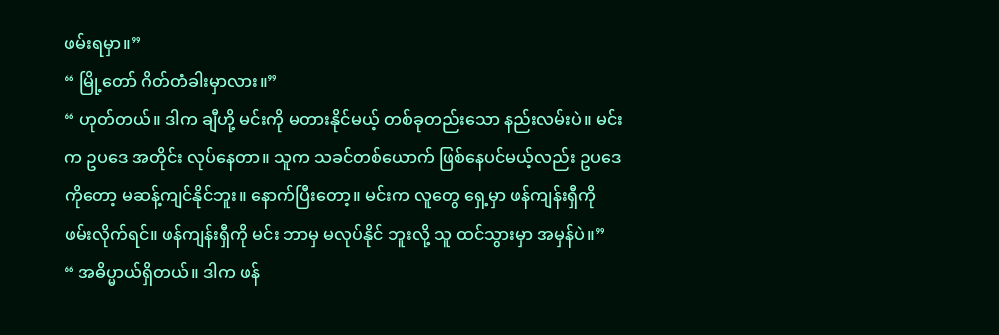ဖမ်းရမှာ။”
“ မြို့တော် ဂိတ်တံခါးမှာလား။”
“ ဟုတ်တယ်။ ဒါက ချီဟို့ မင်းကို မတားနိုင်မယ့် တစ်ခုတည်းသော နည်းလမ်းပဲ။ မင်းက ဥပဒေ အတိုင်း လုပ်နေတာ။ သူက သခင်တစ်ယောက် ဖြစ်နေပင်မယ့်လည်း ဥပဒေ ကိုတော့ မဆန့်ကျင်နိုင်ဘူး။ နောက်ပြီးတော့။ မင်းက လူတွေ ရှေ့မှာ ဖန်ကျန်းရှီကို ဖမ်းလိုက်ရင်။ ဖန်ကျန်းရှီကို မင်း ဘာမှ မလုပ်နိုင် ဘူးလို့ သူ ထင်သွားမှာ အမှန်ပဲ။”
“ အဓိပ္မာယ်ရှိတယ်။ ဒါက ဖန်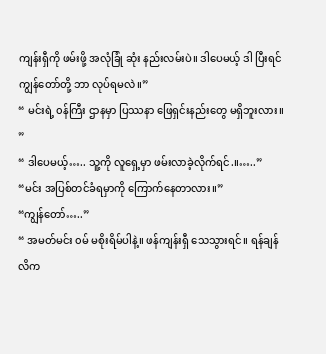ကျန်းရှီကို ဖမ်းဖို့ အလုံခြုံ ဆုံး နည်းလမ်းပဲ။ ဒါပေမယ့် ဒါ ပြီးရင် ကျွန်တော်တို့ ဘာ လုပ်ရမလဲ။”
“ မင်းရဲ့ ၀န်ကြီး ဌာနမှာ ပြဿနာ ဖြေရှင်းနည်းတွေ မရှိဘူးလား။ ”
“ ဒါပေမယ့်….. သူ့ကို လူရှေ့မှာ ဖမ်းလာခဲ့လိုက်ရင်.။…..”
“မင်း အပြစ်တင်ခံရမှာကို ကြောက်နေတာလား။”
“ကျွန်တော်…..”
“ အမတ်မင်း ၀မ် မစိုးရိမ်ပါနဲ့။ ဖန်ကျန်းရှီ သေသွားရင်။ ရန်ချန်လိက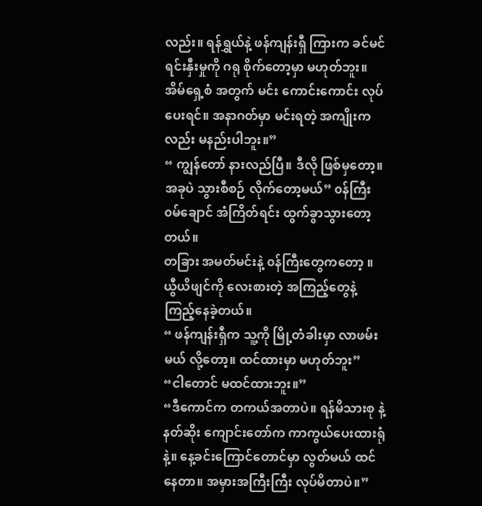လည်း။ ရန်ရွှယ်နဲ့ ဖန်ကျန်းရှီ ကြားက ခင်မင် ရင်းနှီးမှုကို ဂရု စိုက်တော့မှာ မဟုတ်ဘူး။ အိမ်ရှေ့စံ အတွက် မင်း ကောင်းကောင်း လုပ်ပေးရင်။ အနာဂတ်မှာ မင်းရတဲ့ အကျိုးကလည်း မနည်းပါဘူး။”
“ ကျွန်တော် နားလည်ပြီ။ ဒီလို ဖြစ်မှတော့။ အခုပဲ သွားစီစဉ် လိုက်တော့မယ်” ၀န်ကြီး ၀မ်ချောင် အံကြိတ်ရင်း ထွက်ခွာသွားတော့တယ်။
တခြား အမတ်မင်းနဲ့ ၀န်ကြီးတွေကတော့ ။ ယွီယိဖျင်ကို လေးစားတဲ့ အကြည့်တွေနဲ့ ကြည့်နေခဲ့တယ်။
“ ဖန်ကျန်းရှီက သူ့ကို မြို့တံခါးမှာ လာဖမ်းမယ် လို့တော့။ ထင်ထားမှာ မဟုတ်ဘူး”
“ငါတောင် မထင်ထားဘူး။”
“ဒီကောင်က တကယ်အတာပဲ။ ရန်မိသားစု နဲ့ နတ်ဆိုး ကျောင်းတော်က ကာကွယ်ပေးထားရုံနဲ့။ နေ့ခင်းကြောင်တောင်မှာ လွတ်မယ် ထင်နေတာ။ အမှားအကြီးကြီး လုပ်မိတာပဲ။”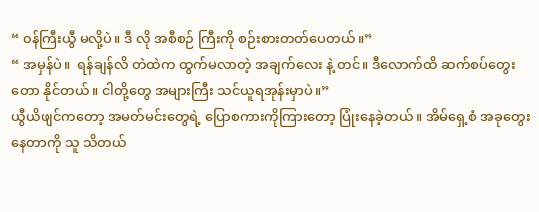“ ၀န်ကြီးယွီ မလို့ပဲ။ ဒီ လို အစီစဉ် ကြီးကို စဉ်းစားတတ်ပေတယ်။”
“ အမှန်ပဲ။  ရန်ချန်လိ တဲထဲက ထွက်မလာတဲ့ အချက်လေး နဲ့ တင်။ ဒီလောက်ထိ ဆက်စပ်တွေးတော နိုင်တယ်။ ငါတို့တွေ အများကြီး သင်ယူရအုန်းမှာပဲ။”
ယွီယိဖျင်ကတော့ အမတ်မင်းတွေရဲ့ ပြောစကားကိုကြားတော့ ပြုံးနေခဲ့တယ်။ အိမ်ရှေ့စံ အခုတွေးနေတာကို သူ သိတယ်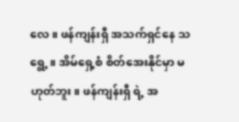လေ။ ဖန်ကျန်းရှီ အသက်ရှင်နေ သရွေ့။ အိမ်ရှေ့စံ စိတ်အေးနိုင်မှာ မဟုတ်ဘူး။ ဖန်ကျန်းရှီ ရဲ့ အ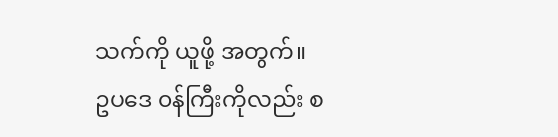သက်ကို ယူဖို့ အတွက်။ ဥပဒေ ၀န်ကြီးကိုလည်း စ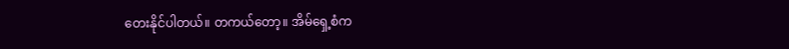တေးနိုင်ပါတယ်။ တကယ်တော့။ အိမ်ရှေ့စံက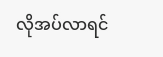လိုအပ်လာရင်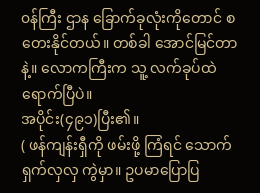၀န်ကြီး ဌာန ခြောက်ခုလုံးကိုတောင် စတေးနိုင်တယ်။ တစ်ခါ အောင်မြင်တာနဲ့။ လောကကြီးက သူ့ လက်ခုပ်ထဲ ရောက်ပြီပဲ။
အပိုင်း(၄၉၁)ပြီး၏။
( ဖန်ကျန်းရှီကို ဖမ်းဖို့ ကြံရင် သောက်ရှက်လှလှ ကွဲမှာ။ ဥပမာပြောပြ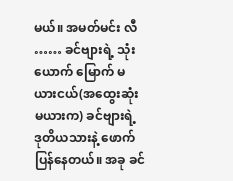မယ်။ အမတ်မင်း လီ …… ခင်ဗျားရဲ့ သုံးယောက် မြောက် မယားငယ်(အထွေးဆုံးမယားက) ခင်ဗျားရဲ့ ဒုတိယသားနဲ့ ဖောက်ပြန်နေတယ်။ အခု ခင်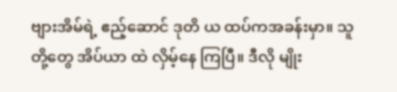ဗျားအိမ်ရဲ့ ဧည့်ဆောင် ဒုတိ ယ ထပ်ကအခန်းမှာ။ သူတို့တွေ အိပ်ယာ ထဲ လှိမ့်နေ ကြပြီ။ ဒီလို မျိုး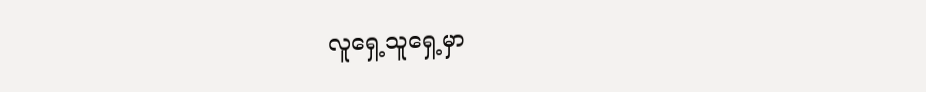လူရှေ့သူရှေ့မှာ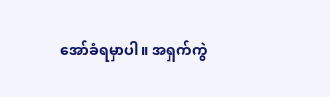အော်ခံရမှာပါ။ အရှက်ကွဲ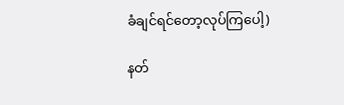ခံချင်ရင်တော့လုပ်ကြပေါ့)

နတ်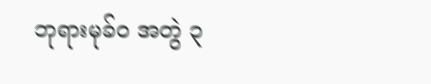ဘုရားမုခ်ဝ အတွဲ ၃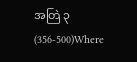အတြဲ ၃ (356-500)Where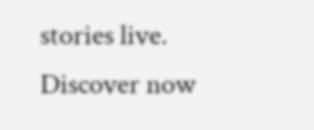stories live. Discover now